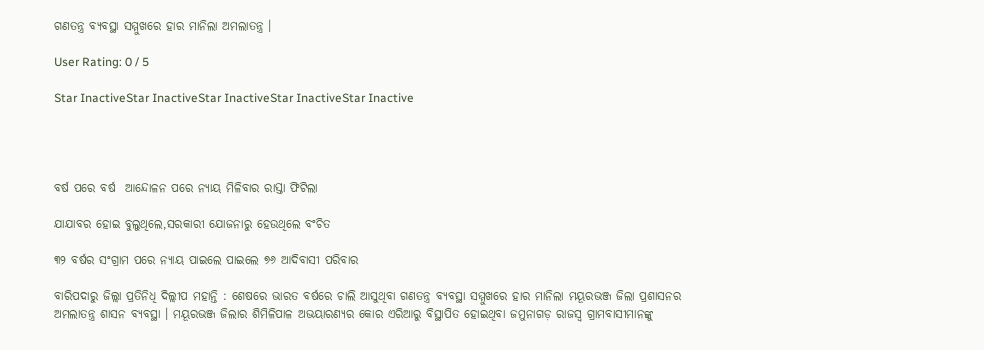ଗଣତନ୍ତ୍ର ବ୍ୟବସ୍ଥା ସମ୍ମୁଖରେ ହାର ମାନିଲା ଅମଲାତନ୍ତ୍ର ।

User Rating: 0 / 5

Star InactiveStar InactiveStar InactiveStar InactiveStar Inactive




ବର୍ଷ ପରେ ବର୍ଷ  ଆନ୍ଦୋଳନ ପରେ ନ୍ୟାୟ ମିଳିବାର ରାସ୍ତା ଫିଟିଲା

ଯାଯାବର ହୋଇ ବୁଲୁଥିଲେ,ସରକାରୀ ଯୋଜନାରୁ ହେଉଥିଲେ ବଂଚିତ

୩୨ ବର୍ଷର ସଂଗ୍ରାମ ପରେ ନ୍ୟାୟ ପାଇଲେ ପାଇଲେ ୭୬ ଆଦିବାସୀ ପରିବାର

ବାରିପଦାରୁ ଜିଲ୍ଲା ପ୍ରତିନିଧି ଦିଲ୍ଲୀପ ମହାନ୍ତି : ଶେଷରେ ଭାରତ ବର୍ଷରେ ଚାଲି ଆସୁଥିବା ଗଣତନ୍ତ୍ର ବ୍ୟବସ୍ଥା ସମ୍ମୁଖରେ ହାର ମାନିଲା ମୟୂରଭଞ୍ଜ ଜିଲା ପ୍ରଶାସନର ଅମଲାତନ୍ତ୍ର ଶାସନ ବ୍ୟବସ୍ଥା । ମୟୂରଭଞ୍ଜ ଜିଲାର ଶିମିଳିପାଳ ଅଭୟାରଣ୍ୟର କୋର ଏରିଆରୁ ବିସ୍ଥାପିତ ହୋଇଥିବା ଜମୁନାଗଡ଼ ରାଜସ୍ୱ ଗ୍ରାମବାସୀମାନଙ୍କୁ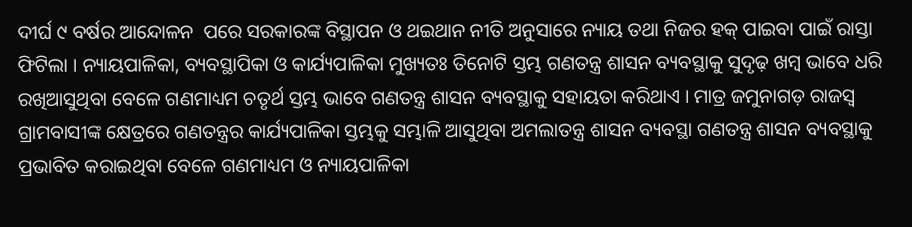ଦୀର୍ଘ ୯ ବର୍ଷର ଆନ୍ଦୋଳନ  ପରେ ସରକାରଙ୍କ ବିସ୍ଥାପନ ଓ ଥଇଥାନ ନୀତି ଅନୁସାରେ ନ୍ୟାୟ ତଥା ନିଜର ହକ୍ ପାଇବା ପାଇଁ ରାସ୍ତା ଫିଟିଲା । ନ୍ୟାୟପାଳିକା, ବ୍ୟବସ୍ଥାପିକା ଓ କାର୍ଯ୍ୟପାଳିକା ମୁଖ୍ୟତଃ ତିନୋଟି ସ୍ତମ୍ଭ ଗଣତନ୍ତ୍ର ଶାସନ ବ୍ୟବସ୍ଥାକୁ ସୁଦୃଢ଼ ଖମ୍ବ ଭାବେ ଧରି ରଖିଆସୁଥିବା ବେଳେ ଗଣମାଧ୍ୟମ ଚତୃର୍ଥ ସ୍ତମ୍ଭ ଭାବେ ଗଣତନ୍ତ୍ର ଶାସନ ବ୍ୟବସ୍ଥାକୁ ସହାୟତା କରିଥାଏ । ମାତ୍ର ଜମୁନାଗଡ଼ ରାଜସ୍ୱ ଗ୍ରାମବାସୀଙ୍କ କ୍ଷେତ୍ରରେ ଗଣତନ୍ତ୍ରର କାର୍ଯ୍ୟପାଳିକା ସ୍ତମ୍ଭକୁ ସମ୍ଭାଳି ଆସୁଥିବା ଅମଲାତନ୍ତ୍ର ଶାସନ ବ୍ୟବସ୍ଥା ଗଣତନ୍ତ୍ର ଶାସନ ବ୍ୟବସ୍ଥାକୁ ପ୍ରଭାବିତ କରାଇଥିବା ବେଳେ ଗଣମାଧ୍ୟମ ଓ ନ୍ୟାୟପାଳିକା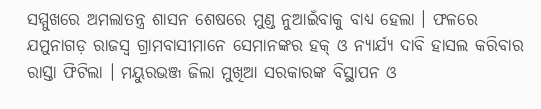ସମ୍ମୁଖରେ ଅମଲାତନ୍ତ୍ର ଶାସନ ଶେଷରେ ମୁଣ୍ଡ ନୁଆଇଁବାକୁ ବାଧ୍ୟ ହେଲା । ଫଳରେ ଯମୁନାଗଡ଼ ରାଜସ୍ୱ ଗ୍ରାମବାସୀମାନେ ସେମାନଙ୍କର ହକ୍ ଓ ନ୍ୟାର୍ଯ୍ୟ ଦାବି ହାସଲ କରିବାର ରାସ୍ତା ଫିଟିଲା । ମୟୁରଭଞ୍ଜ ଜିଲା ମୁଖିଆ ସରକାରଙ୍କ ବିସ୍ଥାପନ ଓ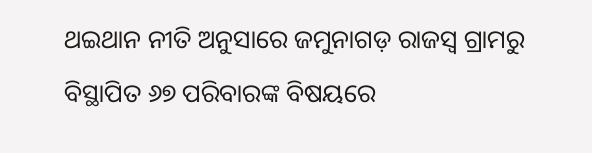ଥଇଥାନ ନୀତି ଅନୁସାରେ ଜମୁନାଗଡ଼ ରାଜସ୍ୱ ଗ୍ରାମରୁ ବିସ୍ଥାପିତ ୬୭ ପରିବାରଙ୍କ ବିଷୟରେ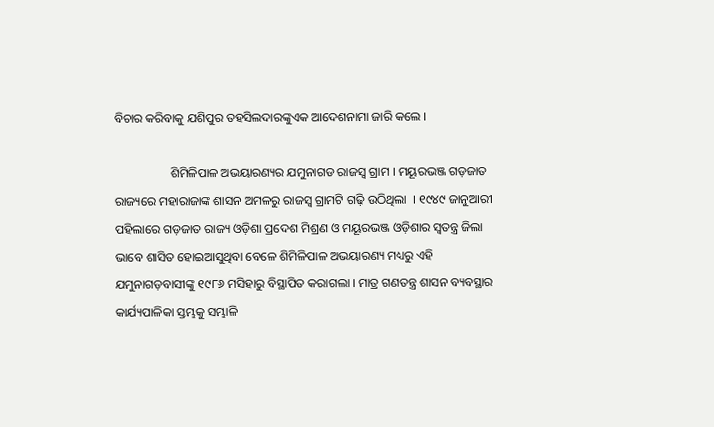ବିଚାର କରିବାକୁ ଯଶିପୁର ତହସିଲଦାରଙ୍କୁଏକ ଆଦେଶନାମା ଜାରି କଲେ ।

                  ଶିମିଳିପାଳ ଅଭୟାରଣ୍ୟର ଯମୁନାଗଡ ରାଜସ୍ୱ ଗ୍ରାମ । ମୟୂରଭଞ୍ଜ ଗଡ଼ଜାତ ରାଜ୍ୟରେ ମହାରାଜାଙ୍କ ଶାସନ ଅମଳରୁ ରାଜସ୍ୱ ଗ୍ରାମଟି ଗଢ଼ି ଉଠିଥିଲା  । ୧୯୪୯ ଜାନୁଆରୀ ପହିଲାରେ ଗଡ଼ଜାତ ରାଜ୍ୟ ଓଡ଼ିଶା ପ୍ରଦେଶ ମିଶ୍ରଣ ଓ ମୟୂରଭଞ୍ଜ ଓଡ଼ିଶାର ସ୍ୱତନ୍ତ୍ର ଜିଲା ଭାବେ ଶାସିତ ହୋଇଆସୁଥିବା ବେଳେ ଶିମିଳିପାଳ ଅଭୟାରଣ୍ୟ ମଧ୍ୟରୁ ଏହି ଯମୁନାଗଡ଼ବାସୀଙ୍କୁ ୧୯୮୬ ମସିହାରୁ ବିସ୍ଥାପିତ କରାଗଲା । ମାତ୍ର ଗଣତନ୍ତ୍ର ଶାସନ ବ୍ୟବସ୍ଥାର କାର୍ଯ୍ୟପାଳିକା ସ୍ତମ୍ଭକୁ ସମ୍ଭାଳି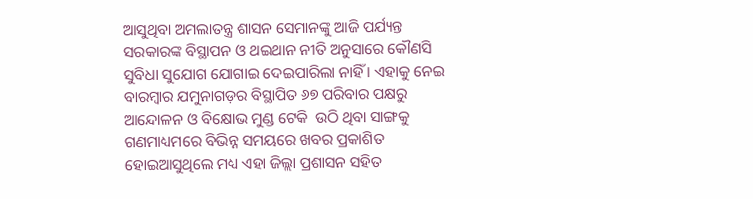ଆସୁଥିବା ଅମଲାତନ୍ତ୍ର ଶାସନ ସେମାନଙ୍କୁ ଆଜି ପର୍ଯ୍ୟନ୍ତ ସରକାରଙ୍କ ବିସ୍ଥାପନ ଓ ଥଇଥାନ ନୀତି ଅନୁସାରେ କୌଣସି ସୁବିଧା ସୁଯୋଗ ଯୋଗାଇ ଦେଇପାରିଲା ନାହିଁ । ଏହାକୁ ନେଇ ବାରମ୍ବାର ଯମୁନାଗଡ଼ର ବିସ୍ଥାପିତ ୬୭ ପରିବାର ପକ୍ଷରୁ  ଆନ୍ଦୋଳନ ଓ ବିକ୍ଷୋଭ ମୁଣ୍ଡ ଟେକି  ଉଠି ଥିବା ସାଙ୍ଗକୁ ଗଣମାଧ୍ୟମରେ ବିଭିନ୍ନ ସମୟରେ ଖବର ପ୍ରକାଶିତ  ହୋଇଆସୁଥିଲେ ମଧ୍ୟ ଏହା ଜିଲ୍ଲା ପ୍ରଶାସନ ସହିତ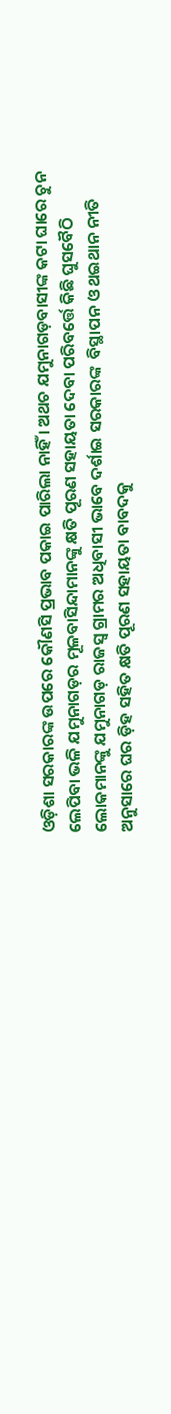ଓଡ଼ିଶା ସରକାରଙ୍କ ଉପରେ କୌଣସି ପ୍ରଭାବ ପକାଇ ପାରିଲା ନାହିଁ । ଅଥଚ ଯମୁନାଗଡ଼ବାସୀଙ୍କ କଟା ଘାରେ ଚୁନ ଲେପିବା ଭଳି ଯମୁନାଗଡ଼ର ମୂଳବାସିନ୍ଦାମାନଙ୍କୁ କ୍ଷତି ପୂରଣ ସହାୟତା ଦେବା ପରିବର୍ତ୍ତେ କିଛି ଘୁସବୈଠି ଲୋକମାନଙ୍କୁ ଯମୁନାଗଡ଼ ରାଜସ୍ୱ ଗ୍ରାମର ଅଧିବାସୀ ଭାବେ ଦର୍ଶାଇ ସରକାରଙ୍କ  ବିସ୍ଥାପନ ଓ ଥଇଥାନ ନୀତି ଅନୁସାରେ ଘର ଡ଼ିହ ସହିତ କ୍ଷତି ପୂରଣ ସହାୟତା ବାବଦକୁ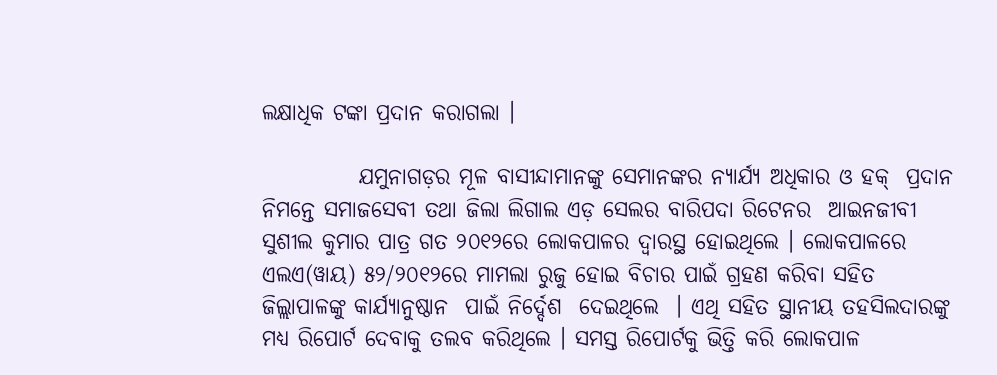ଲକ୍ଷାଧିକ ଟଙ୍କା ପ୍ରଦାନ କରାଗଲା ।

           ଯମୁନାଗଡ଼ର ମୂଳ ବାସୀନ୍ଦାମାନଙ୍କୁ ସେମାନଙ୍କର ନ୍ୟାର୍ଯ୍ୟ ଅଧିକାର ଓ ହକ୍  ପ୍ରଦାନ ନିମନ୍ତେ ସମାଜସେବୀ ତଥା ଜିଲା ଲିଗାଲ ଏଡ଼ ସେଲର ବାରିପଦା ରିଟେନର  ଆଇନଜୀବୀ ସୁଶୀଲ କୁମାର ପାତ୍ର ଗତ ୨୦୧୨ରେ ଲୋକପାଳର ଦ୍ୱାରସ୍ଥ ହୋଇଥିଲେ । ଲୋକପାଳରେ ଏଲଏ(ୱାୟ) ୫୨/୨୦୧୨ରେ ମାମଲା ରୁଜୁ ହୋଇ ବିଚାର ପାଇଁ ଗ୍ରହଣ କରିବା ସହିତ ଜିଲ୍ଲାପାଳଙ୍କୁ କାର୍ଯ୍ୟାନୁଷ୍ଠାନ  ପାଇଁ ନିର୍ଦ୍ଦେଶ  ଦେଇଥିଲେ  । ଏଥି ସହିତ ସ୍ଥାନୀୟ ତହସିଲଦାରଙ୍କୁ ମଧ୍ୟ ରିପୋର୍ଟ ଦେବାକୁ ତଲବ କରିଥିଲେ । ସମସ୍ତ ରିପୋର୍ଟକୁ ଭିତ୍ତି କରି ଲୋକପାଳ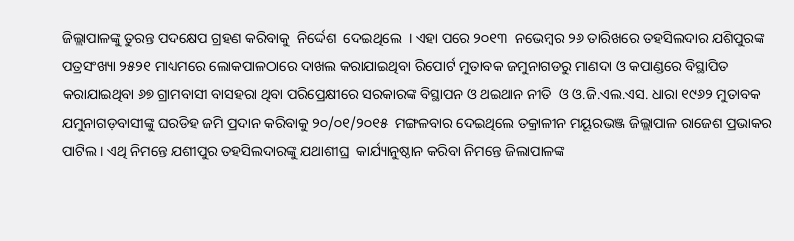ଜିଲ୍ଲାପାଳଙ୍କୁ ତୁରନ୍ତ ପଦକ୍ଷେପ ଗ୍ରହଣ କରିବାକୁ  ନିର୍ଦ୍ଦେଶ  ଦେଇଥିଲେ  । ଏହା ପରେ ୨୦୧୩  ନଭେମ୍ବର ୨୬ ତାରିଖରେ ତହସିଲଦାର ଯଶିପୁରଙ୍କ ପତ୍ରସଂଖ୍ୟା ୨୫୨୧ ମାଧ୍ୟମରେ ଲୋକପାଳଠାରେ ଦାଖଲ କରାଯାଇଥିବା ରିପୋର୍ଟ ମୁତାବକ ଜମୁନାଗଡରୁ ମାଣଦା ଓ କପାଣ୍ଡରେ ବିସ୍ଥାପିତ କରାଯାଇଥିବା ୬୭ ଗ୍ରାମବାସୀ ବାସହରା ଥିବା ପରିପ୍ରେକ୍ଷୀରେ ସରକାରଙ୍କ ବିସ୍ଥାପନ ଓ ଥଇଥାନ ନୀତି  ଓ ଓ.ଜି.ଏଲ.ଏସ. ଧାରା ୧୯୬୨ ମୁତାବକ ଯମୁନାଗଡ଼ବାସୀଙ୍କୁ ଘରଡିହ ଜମି ପ୍ରଦାନ କରିବାକୁ ୨୦/୦୧/୨୦୧୫  ମଙ୍ଗଳବାର ଦେଇଥିଲେ ତକ୍ରାଳୀନ ମୟୂରଭଞ୍ଜ ଜିଲ୍ଲାପାଳ ରାଜେଶ ପ୍ରଭାକର ପାଟିଲ । ଏଥି ନିମନ୍ତେ ଯଶୀପୁର ତହସିଲଦାରଙ୍କୁ ଯଥାଶୀଘ୍ର  କାର୍ଯ୍ୟାନୁଷ୍ଠାନ କରିବା ନିମନ୍ତେ ଜିଲାପାଳଙ୍କ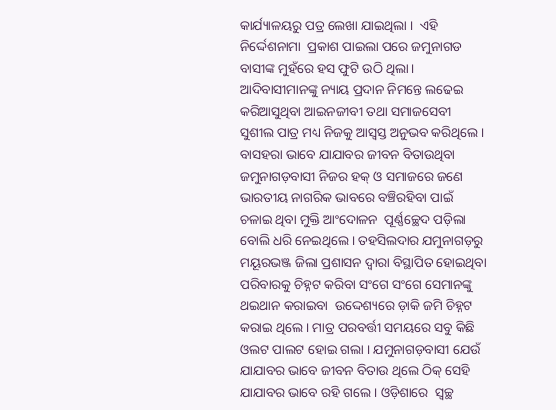କାର୍ଯ୍ୟାଳୟରୁ ପତ୍ର ଲେଖା ଯାଇଥିଲା ।  ଏହି ନିର୍ଦ୍ଦେଶନାମା  ପ୍ରକାଶ ପାଇଲା ପରେ ଜମୁନାଗଡ ବାସୀଙ୍କ ମୁହଁରେ ହସ ଫୁଟି ଉଠି ଥିଲା । ଆଦିବାସୀମାନଙ୍କୁ ନ୍ୟାୟ ପ୍ରଦାନ ନିମନ୍ତେ ଲଢେଇ କରିଆସୁଥିବା ଆଇନଜୀବୀ ତଥା ସମାଜସେବୀ ସୁଶୀଲ ପାତ୍ର ମଧ୍ୟ ନିଜକୁ ଆସ୍ୱସ୍ତ ଅନୁଭବ କରିଥିଲେ । ବାସହରା ଭାବେ ଯାଯାବର ଜୀବନ ବିତାଉଥିବା ଜମୁନାଗଡ଼ବାସୀ ନିଜର ହକ୍ ଓ ସମାଜରେ ଜଣେ ଭାରତୀୟ ନାଗରିକ ଭାବରେ ବଞ୍ଚିରହିବା ପାଇଁ ଚଳାଇ ଥିବା ମୁକ୍ତି ଆଂଦୋଳନ  ପୂର୍ଣ୍ଣଚ୍ଛେଦ ପଡ଼ିଲା ବୋଲି ଧରି ନେଇଥିଲେ । ତହସିଲଦାର ଯମୁନାଗଡ଼ରୁ ମୟୂରଭଞ୍ଜ ଜିଲା ପ୍ରଶାସନ ଦ୍ୱାରା ବିସ୍ଥାପିତ ହୋଇଥିବା ପରିବାରକୁ ଚିହ୍ନଟ କରିବା ସଂଗେ ସଂଗେ ସେମାନଙ୍କୁ ଥଇଥାନ କରାଇବା  ଉଦ୍ଦେଶ୍ୟରେ ଡ଼ାକି ଜମି ଚିହ୍ନଟ କରାଇ ଥିଲେ । ମାତ୍ର ପରବର୍ତ୍ତୀ ସମୟରେ ସବୁ କିଛି ଓଲଟ ପାଲଟ ହୋଇ ଗଲା । ଯମୁନାଗଡ଼ବାସୀ ଯେଉଁ ଯାଯାବର ଭାବେ ଜୀବନ ବିତାଉ ଥିଲେ ଠିକ୍ ସେହି ଯାଯାବର ଭାବେ ରହି ଗଲେ । ଓଡ଼ିଶାରେ  ସ୍ୱଚ୍ଛ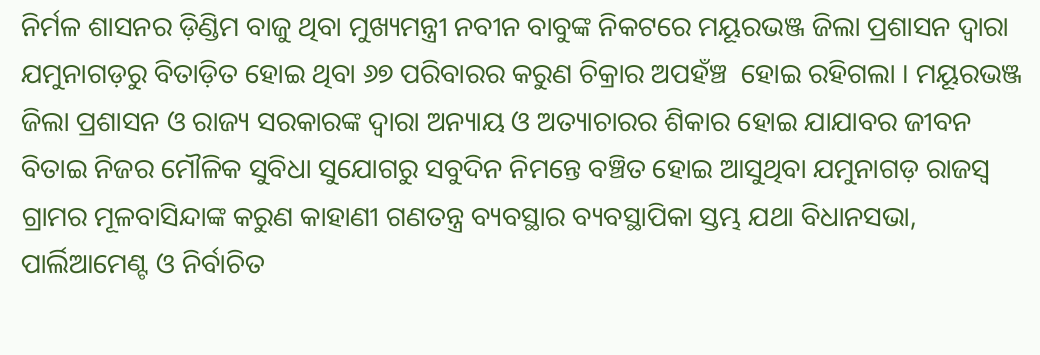ନିର୍ମଳ ଶାସନର ଡ଼ିଣ୍ଡିମ ବାଜୁ ଥିବା ମୁଖ୍ୟମନ୍ତ୍ରୀ ନବୀନ ବାବୁଙ୍କ ନିକଟରେ ମୟୂରଭଞ୍ଜ ଜିଲା ପ୍ରଶାସନ ଦ୍ୱାରା ଯମୁନାଗଡ଼ରୁ ବିତାଡ଼ିତ ହୋଇ ଥିବା ୬୭ ପରିବାରର କରୁଣ ଚିକ୍ରାର ଅପହଁଞ୍ଚ  ହୋଇ ରହିଗଲା । ମୟୂରଭଞ୍ଜ ଜିଲା ପ୍ରଶାସନ ଓ ରାଜ୍ୟ ସରକାରଙ୍କ ଦ୍ୱାରା ଅନ୍ୟାୟ ଓ ଅତ୍ୟାଚାରର ଶିକାର ହୋଇ ଯାଯାବର ଜୀବନ ବିତାଇ ନିଜର ମୌଳିକ ସୁବିଧା ସୁଯୋଗରୁ ସବୁଦିନ ନିମନ୍ତେ ବଞ୍ଚିତ ହୋଇ ଆସୁଥିବା ଯମୁନାଗଡ଼ ରାଜସ୍ୱ ଗ୍ରାମର ମୂଳବାସିନ୍ଦାଙ୍କ କରୁଣ କାହାଣୀ ଗଣତନ୍ତ୍ର ବ୍ୟବସ୍ଥାର ବ୍ୟବସ୍ଥାପିକା ସ୍ତମ୍ଭ ଯଥା ବିଧାନସଭା, ପାର୍ଲିଆମେଣ୍ଟ ଓ ନିର୍ବାଚିତ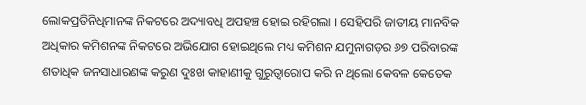ଲୋକପ୍ରତିନିଧିମାନଙ୍କ ନିକଟରେ ଅଦ୍ୟାବଧି ଅପହଞ୍ଚ ହୋଇ ରହିଗଲା । ସେହିପରି ଜାତୀୟ ମାନବିକ ଅଧିକାର କମିଶନଙ୍କ ନିକଟରେ ଅଭିଯୋଗ ହୋଇଥିଲେ ମଧ୍ୟ କମିଶନ ଯମୁନାଗଡ଼ର ୬୭ ପରିବାରଙ୍କ ଶତାଧିକ ଜନସାଧାରଣଙ୍କ କରୁଣ ଦୁଃଖ କାହାଣୀକୁ ଗୁରୁତ୍ୱାରୋପ କରି ନ ଥିଲୋ କେବଳ କେତେକ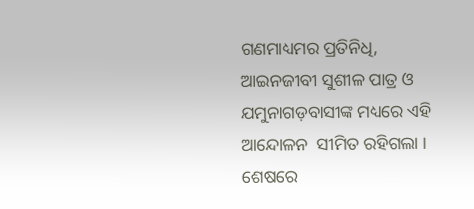ଗଣମାଧ୍ୟମର ପ୍ରତିନିଧି, ଆଇନଜୀବୀ ସୁଶୀଳ ପାତ୍ର ଓ ଯମୁନାଗଡ଼ବାସୀଙ୍କ ମଧ୍ୟରେ ଏହି ଆନ୍ଦୋଳନ  ସୀମିତ ରହିଗଲା । ଶେଷରେ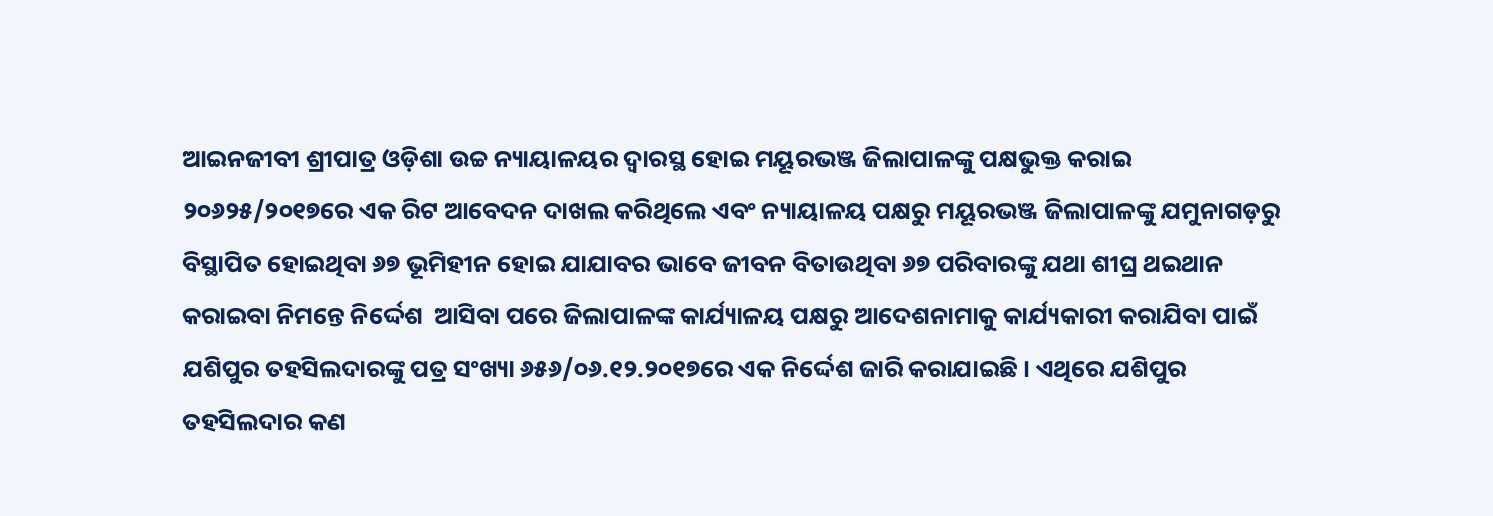ଆଇନଜୀବୀ ଶ୍ରୀପାତ୍ର ଓଡ଼ିଶା ଉଚ୍ଚ ନ୍ୟାୟାଳୟର ଦ୍ୱାରସ୍ଥ ହୋଇ ମୟୂରଭଞ୍ଜ ଜିଲାପାଳଙ୍କୁ ପକ୍ଷଭୁକ୍ତ କରାଇ ୨୦୬୨୫/୨୦୧୭ରେ ଏକ ରିଟ ଆବେଦନ ଦାଖଲ କରିଥିଲେ ଏବଂ ନ୍ୟାୟାଳୟ ପକ୍ଷରୁ ମୟୂରଭଞ୍ଜ ଜିଲାପାଳଙ୍କୁ ଯମୁନାଗଡ଼ରୁ ବିସ୍ଥାପିତ ହୋଇଥିବା ୬୭ ଭୂମିହୀନ ହୋଇ ଯାଯାବର ଭାବେ ଜୀବନ ବିତାଉଥିବା ୬୭ ପରିବାରଙ୍କୁ ଯଥା ଶୀଘ୍ର ଥଇଥାନ କରାଇବା ନିମନ୍ତେ ନିର୍ଦ୍ଦେଶ  ଆସିବା ପରେ ଜିଲାପାଳଙ୍କ କାର୍ଯ୍ୟାଳୟ ପକ୍ଷରୁ ଆଦେଶନାମାକୁ କାର୍ଯ୍ୟକାରୀ କରାଯିବା ପାଇଁ  ଯଶିପୁର ତହସିଲଦାରଙ୍କୁ ପତ୍ର ସଂଖ୍ୟା ୬୫୬/୦୬.୧୨.୨୦୧୭ରେ ଏକ ନିର୍ଦ୍ଦେଶ ଜାରି କରାଯାଇଛି । ଏଥିରେ ଯଶିପୁର ତହସିଲଦାର କଣ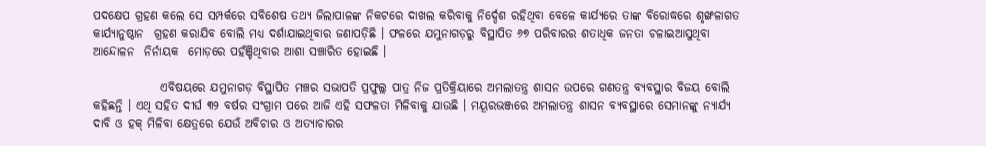ପଦକ୍ଷେପ ଗ୍ରହଣ କଲେ ସେ ସମ୍ପର୍କରେ ସବିଶେଷ ତଥ୍ୟ ଜିଲାପାଳଙ୍କ ନିକଟରେ ଦାଖଲ କରିବାକୁ ନିର୍ଦ୍ଦେଶ ରହିଥିବା ବେଳେ କାର୍ଯ୍ୟରେ ତାଙ୍କ ବିରୋଦ୍ଧରେ ଶୃଙ୍ଖଳାଗତ କାର୍ଯ୍ୟାନୁଷ୍ଠାନ  ଗ୍ରହଣ କରାଯିବ ବୋଲି ମଧ୍ୟ ଦର୍ଶାଯାଇଥିବାର ଜଣାପଡ଼ିଛି । ଫଳରେ ଯମୁନାଗଡ଼ରୁ ବିସ୍ଥାପିତ ୬୭ ପରିବାରର ଶତାଧିକ ଜନତା ଚଳାଇଆସୁଥିବା ଆନ୍ଦୋଳନ  ନିର୍ନାୟକ  ମୋଡ଼ରେ ପହଁଞ୍ଚିଥିବାର ଆଶା ସଞ୍ଚାରିତ ହୋଇଛି ।

              ଏବିଷୟରେ ଯମୁନାଗଡ଼ ବିସ୍ଥାପିତ ମଞ୍ଚର ସଭାପତି ପ୍ରଫୁଲ୍ଲ ପାତ୍ର ନିଜ ପ୍ରତିକ୍ରିୟାରେ ଅମଲାତନ୍ତ୍ର ଶାସନ ଉପରେ ଗଣତନ୍ତ୍ର ବ୍ୟବସ୍ଥାର ବିଜୟ ବୋଲି କହିଛନ୍ତି । ଏଥି ସହିତ ଦୀର୍ଘ ୩୨ ବର୍ଷର ସଂଗ୍ରାମ ପରେ ଆଜି ଏହି ସଫଳତା ମିଳିବାକୁ ଯାଉଛି । ମୟୂରଭଞ୍ଜରେ ଅମଲାତନ୍ତ୍ର ଶାସନ ବ୍ୟବସ୍ଥାରେ ସେମାନଙ୍କୁ ନ୍ୟାର୍ଯ୍ୟ ଦାବି ଓ ହକ୍ ମିଳିବା କ୍ଷେତ୍ରରେ ଯେଉଁ ଅବିଚାର ଓ ଅତ୍ୟାଚାରର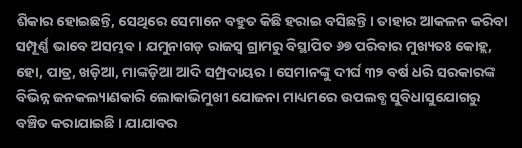ଶିକାର ହୋଇଛନ୍ତି, ସେଥିରେ ସେମାନେ ବହୁତ କିଛି ହରାଇ ବସିଛନ୍ତି । ତାହାର ଆକଳନ କରିବା ସମ୍ପୂର୍ଣ୍ଣ ଭାବେ ଅସମ୍ଭବ । ଯମୁନାଗଡ଼ ରାଜସ୍ୱ ଗ୍ରାମରୁ ବିସ୍ଥାପିତ ୬୭ ପରିବାର ମୁଖ୍ୟତଃ କୋହ୍ଲ, ହୋ, ପାତ୍ର, ଖଡ଼ିଆ, ମାଙ୍କଡ଼ିଆ ଆଦି ସମ୍ପ୍ରଦାୟର । ସେମାନଙ୍କୁ ଦୀର୍ଘ ୩୨ ବର୍ଷ ଧରି ସରକାରଙ୍କ ବିଭିନ୍ନ ଜନକଲ୍ୟାଣକାରି ଲୋକାଭିମୁଖୀ ଯୋଜନା ମାଧ୍ୟମରେ ଉପଲବ୍ଧ ସୁବିଧାସୁଯୋଗରୁ ବଞ୍ଚିତ କରାଯାଇଛି । ଯାଯାବର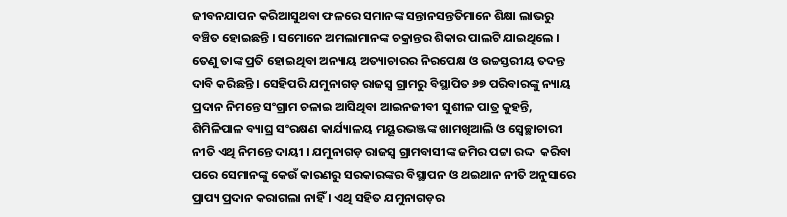ଜୀବନଯାପନ କରିଆସୁଥବା ଫଳରେ ସମାନଙ୍କ ସନ୍ତାନସନ୍ତତିମାନେ ଶିକ୍ଷା ଲାଭରୁ ବଞ୍ଚିତ ହୋଇଛନ୍ତି । ସମୋନେ ଅମଲାମାନଙ୍କ ଚକ୍ରାନ୍ତର ଶିକାର ପାଲଟି ଯାଇଥିଲେ । ତେଣୁ ତାଙ୍କ ପ୍ରତି ହୋଇଥିବା ଅନ୍ୟାୟ ଅତ୍ୟାଚାରର ନିରପେକ୍ଷ ଓ ଉଚ୍ଚସ୍ତରୀୟ ତଦନ୍ତ ଦାବି କରିଛନ୍ତି । ସେହିପରି ଯମୁନାଗଡ଼ ରାଜସ୍ୱ ଗ୍ରାମରୁ ବିସ୍ଥାପିତ ୬୭ ପରିବାରଙ୍କୁ ନ୍ୟାୟ ପ୍ରଦାନ ନିମନ୍ତେ ସଂଗ୍ରାମ ଚଳାଇ ଆସିଥିବା ଆଇନଜୀବୀ ସୁଶୀଳ ପାତ୍ର କୁହନ୍ତି, ଶିମିଳିପାଳ ବ୍ୟାଘ୍ର ସଂରକ୍ଷଣ କାର୍ଯ୍ୟାଳୟ ମୟୂରଭଞ୍ଜଙ୍କ ଖାମଖିଆଲି ଓ ସ୍ୱେଚ୍ଛାଚାରୀ ନୀତି ଏଥି ନିମନ୍ତେ ଦାୟୀ । ଯମୁନାଗଡ଼ ରାଜସ୍ୱ ଗ୍ରାମବାସୀଙ୍କ ଜମିର ପଟ୍ଟା ରଦ୍ଦ  କରିବା ପରେ ସେମାନଙ୍କୁ କେଉଁ କାରଣରୁ ସରକାରଙ୍କର ବିସ୍ଥାପନ ଓ ଥଇଥାନ ନୀତି ଅନୁସାରେ ପ୍ରାପ୍ୟ ପ୍ରଦାନ କରାଗଲା ନାହିଁ । ଏଥି ସହିତ ଯମୁନାଗଡ଼ର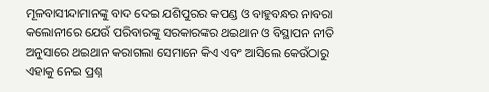ମୂଳବାସୀନ୍ଦାମାନଙ୍କୁ ବାଦ ଦେଇ ଯଶିପୁରର କପଣ୍ଡ ଓ ବାହୁବନ୍ଧର ନାବରା କଲୋନୀରେ ଯେଉଁ ପରିବାରଙ୍କୁ ସରକାରଙ୍କର ଥଇଥାନ ଓ ବିସ୍ଥାପନ ନୀତି ଅନୁସାରେ ଥଇଥାନ କରାଗଲା ସେମାନେ କିଏ ଏବଂ ଆସିଲେ କେଉଁଠାରୁ ଏହାକୁ ନେଇ ପ୍ରଶ୍ନ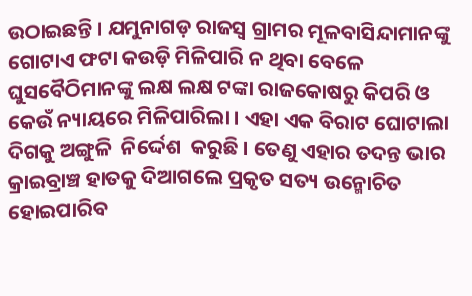ଉଠାଇଛନ୍ତି । ଯମୁନାଗଡ଼ ରାଜସ୍ୱ ଗ୍ରାମର ମୂଳବାସିନ୍ଦାମାନଙ୍କୁ ଗୋଟାଏ ଫଟା କଉଡ଼ି ମିଳିପାରି ନ ଥିବା ବେଳେ ଘୁସବୈଠିମାନଙ୍କୁ ଲକ୍ଷ ଲକ୍ଷ ଟଙ୍କା ରାଜକୋଷରୁ କିପରି ଓ କେଉଁ ନ୍ୟାୟରେ ମିଳିପାରିଲା । ଏହା ଏକ ବିରାଟ ଘୋଟାଲା ଦିଗକୁ ଅଙ୍ଗୁଳି  ନିର୍ଦ୍ଦେଶ  କରୁଛି । ତେଣୁ ଏହାର ତଦନ୍ତ ଭାର କ୍ରାଇବ୍ରାଞ୍ଚ ହାତକୁ ଦିଆଗଲେ ପ୍ରକୃତ ସତ୍ୟ ଉନ୍ମୋଚିତ ହୋଇପାରିବ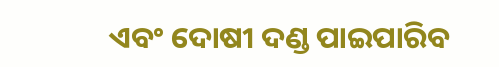ଏବଂ ଦୋଷୀ ଦଣ୍ଡ ପାଇପାରିବ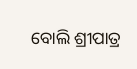ବୋଲି ଶ୍ରୀପାତ୍ର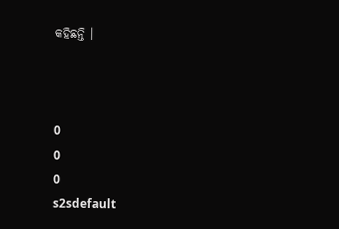କହିଛନ୍ତି ।



0
0
0
s2sdefault